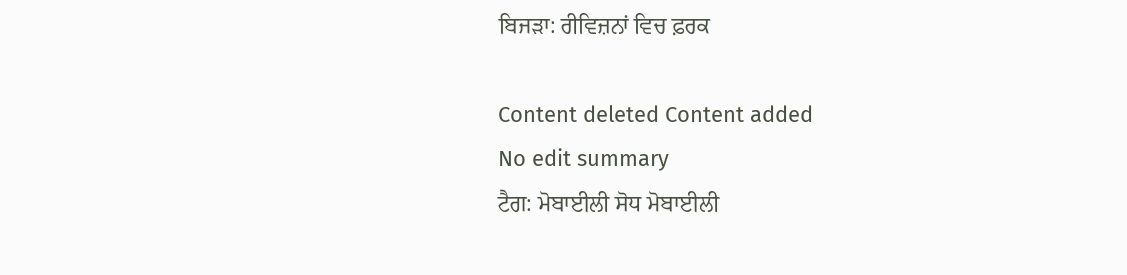ਬਿਜੜਾ: ਰੀਵਿਜ਼ਨਾਂ ਵਿਚ ਫ਼ਰਕ

Content deleted Content added
No edit summary
ਟੈਗ: ਮੋਬਾਈਲੀ ਸੋਧ ਮੋਬਾਈਲੀ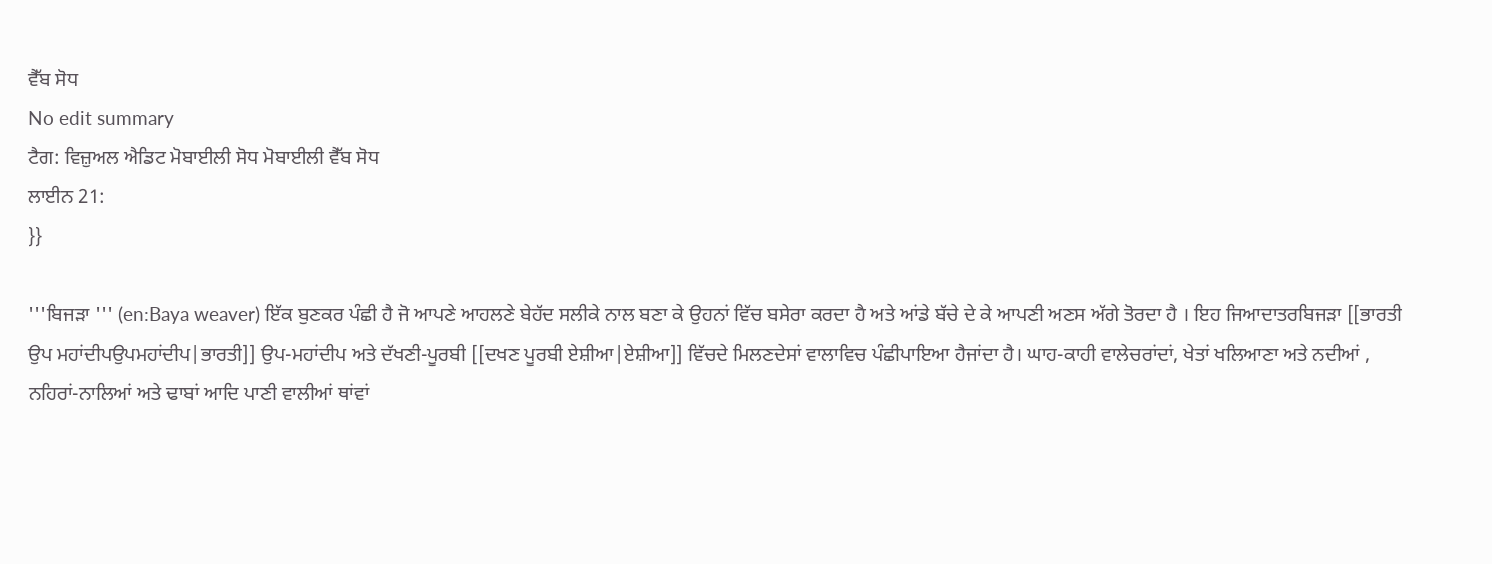ਵੈੱਬ ਸੋਧ
No edit summary
ਟੈਗ: ਵਿਜ਼ੁਅਲ ਐਡਿਟ ਮੋਬਾਈਲੀ ਸੋਧ ਮੋਬਾਈਲੀ ਵੈੱਬ ਸੋਧ
ਲਾਈਨ 21:
}}

'''ਬਿਜੜਾ ''' (en:Baya weaver) ਇੱਕ ਬੁਣਕਰ ਪੰਛੀ ਹੈ ਜੋ ਆਪਣੇ ਆਹਲਣੇ ਬੇਹੱਦ ਸਲੀਕੇ ਨਾਲ ਬਣਾ ਕੇ ਉਹਨਾਂ ਵਿੱਚ ਬਸੇਰਾ ਕਰਦਾ ਹੈ ਅਤੇ ਆਂਡੇ ਬੱਚੇ ਦੇ ਕੇ ਆਪਣੀ ਅਣਸ ਅੱਗੇ ਤੋਰਦਾ ਹੈ । ਇਹ ਜਿਆਦਾਤਰਬਿਜੜਾ [[ਭਾਰਤੀ ਉਪ ਮਹਾਂਦੀਪਉਪਮਹਾਂਦੀਪ|ਭਾਰਤੀ]] ਉਪ-ਮਹਾਂਦੀਪ ਅਤੇ ਦੱਖਣੀ-ਪੂਰਬੀ [[ਦਖਣ ਪੂਰਬੀ ਏਸ਼ੀਆ|ਏਸ਼ੀਆ]] ਵਿੱਚਦੇ ਮਿਲਣਦੇਸਾਂ ਵਾਲਾਵਿਚ ਪੰਛੀਪਾਇਆ ਹੈਜਾਂਦਾ ਹੈ। ਘਾਹ-ਕਾਹੀ ਵਾਲੇਚਰਾਂਦਾਂ, ਖੇਤਾਂ ਖਲਿਆਣਾ ਅਤੇ ਨਦੀਆਂ , ਨਹਿਰਾਂ-ਨਾਲਿਆਂ ਅਤੇ ਢਾਬਾਂ ਆਦਿ ਪਾਣੀ ਵਾਲੀਆਂ ਥਾਂਵਾਂ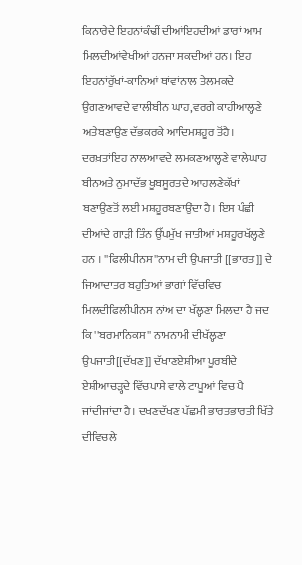ਕਿਨਾਰੇਦੇ ਇਹਨਾਂਕੰਢੀਂ ਦੀਆਂਇਹਦੀਆਂ ਡਾਰਾਂ ਆਮ ਮਿਲਦੀਆਂਵੇਖੀਆਂ ਹਨਜਾ ਸਕਦੀਆਂ ਹਨ। ਇਹ ਇਹਨਾਂਰੁੱਖਾਂ-ਕਾਨਿਆਂ ਥਾਂਵਾਂਨਾਲ ਤੇਲਮਕਦੇ ਉਗਣਆਵਦੇ ਵਾਲੀਬੀਨ ਘਾਹ,ਵਰਗੇ ਕਾਹੀਆਲ੍ਹਣੇ ਅਤੇਬਣਾਉਣ ਦੱਭਕਰਕੇ ਆਦਿਮਸ਼ਹੂਰ ਤੋਂਹੈ। ਦਰਖ਼ਤਾਂਇਹ ਨਾਲਆਵਦੇ ਲਮਕਣਆਲ੍ਹਣੇ ਵਾਲੇਘਾਹ ਬੀਨਅਤੇ ਨੁਮਾਦੱਭ ਖੂਬਸੂਰਤਦੇ ਆਹਲਣੇਕੱਖਾਂ ਬਣਾਉਣਤੋਂ ਲਈ ਮਸ਼ਹੂਰਬਣਾਉਂਦਾ ਹੈ। ਇਸ ਪੰਛੀ ਦੀਆਂਦੇ ਗਾੜੀ ਤਿੰਨ ਉੱਪਮੁੱਖ ਜਾਤੀਆਂ ਮਸ਼ਹੂਰਖੱਲ੍ਹਣੇ ਹਨ । ''ਫਿਲੀਪੀਨਸ''ਨਾਮ ਦੀ ਉਪਜਾਤੀ [[ਭਾਰਤ]] ਦੇ ਜਿਆਦਾਤਰ ਬਹੁਤਿਆਂ ਭਾਗਾਂ ਵਿੱਚਵਿਚ ਮਿਲਦੀਫਿਲੀਪੀਨਸ ਨਾਂਅ ਦਾ ਖੱਲ੍ਹਣਾ ਮਿਲਦਾ ਹੈ ਜਦ ਕਿ ''ਬਰਮਾਨਿਕਸ'' ਨਾਮਨਾਮੀ ਦੀਖੱਲ੍ਹਣਾ ਉਪਜਾਤੀ[[ਦੱਖਣ]] ਦੱਖਾਣਏਸ਼ੀਆ ਪੂਰਬੀਦੇ ਏਸ਼ੀਆਚੜ੍ਹਦੇ ਵਿੱਚਪਾਸੇ ਵਾਲੇ ਟਾਪੂਆਂ ਵਿਚ ਪੈ ਜਾਂਦੀਜਾਂਦਾ ਹੈ। ਦਖਣਦੱਖਣ ਪੱਛਮੀ ਭਾਰਤਭਾਰਤੀ ਖਿੱਤੇ ਦੀਵਿਚਲੇ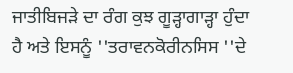ਜਾਤੀਬਿਜੜੇ ਦਾ ਰੰਗ ਕੁਝ ਗੂੜ੍ਹਾਗਾੜ੍ਹਾ ਹੁੰਦਾ ਹੈ ਅਤੇ ਇਸਨੂੰ ''ਤਰਾਵਨਕੋਰੀਨਸਿਸ ''ਦੇ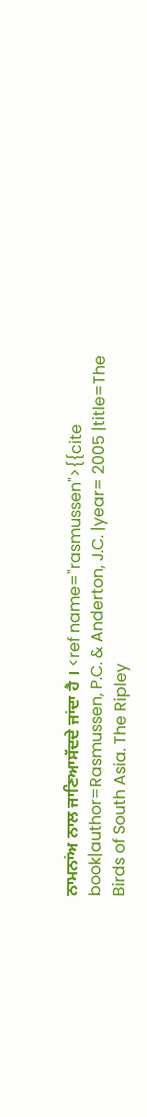ਨਾਮਨਾਂਅ ਨਾਲ ਜਾਣਿਆਸੱਦਦੇ ਜਾਂਦਾ ਹੈ । <ref name="rasmussen">{{cite book|author=Rasmussen, P.C. & Anderton, J.C. |year= 2005 |title=The Birds of South Asia. The Ripley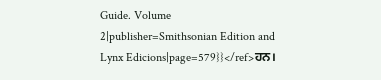Guide. Volume 2|publisher=Smithsonian Edition and Lynx Edicions|page=579}}</ref>ਹਨ।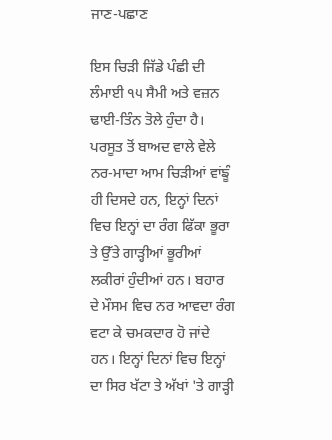ਜਾਣ-ਪਛਾਣ

ਇਸ ਚਿੜੀ ਜਿੱਡੇ ਪੰਛੀ ਦੀ ਲੰਮਾਈ ੧੫ ਸੈਮੀ ਅਤੇ ਵਜ਼ਨ ਢਾਈ-ਤਿੰਨ ਤੋਲੇ ਹੁੰਦਾ ਹੈ। ਪਰਸੂਤ ਤੋਂ ਬਾਅਦ ਵਾਲੇ ਵੇਲੇ ਨਰ-ਮਾਦਾ ਆਮ ਚਿੜੀਆਂ ਵਾਂਙੂੰ ਹੀ ਦਿਸਦੇ ਹਨ, ਇਨ੍ਹਾਂ ਦਿਨਾਂ ਵਿਚ ਇਨ੍ਹਾਂ ਦਾ ਰੰਗ ਫਿੱਕਾ ਭੂਰਾ ਤੇ ਉੱਤੇ ਗਾੜ੍ਹੀਆਂ ਭੂਰੀਆਂ ਲਕੀਰਾਂ ਹੁੰਦੀਆਂ ਹਨ। ਬਹਾਰ ਦੇ ਮੌਸਮ ਵਿਚ ਨਰ ਆਵਦਾ ਰੰਗ ਵਟਾ ਕੇ ਚਮਕਦਾਰ ਹੋ ਜਾਂਦੇ ਹਨ। ਇਨ੍ਹਾਂ ਦਿਨਾਂ ਵਿਚ ਇਨ੍ਹਾਂ ਦਾ ਸਿਰ ਖੱਟਾ ਤੇ ਅੱਖਾਂ 'ਤੇ ਗਾੜ੍ਹੀ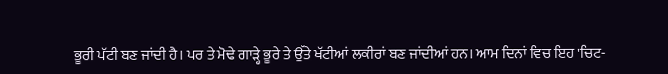ਭੂਰੀ ਪੱਟੀ ਬਣ ਜਾਂਦੀ ਹੈ। ਪਰ ਤੇ ਮੋਢੇ ਗਾੜ੍ਹੇ ਭੂਰੇ ਤੇ ਉੱਤੇ ਖੱਟੀਆਂ ਲਕੀਰਾਂ ਬਣ ਜਾਂਦੀਆਂ ਹਨ। ਆਮ ਦਿਨਾਂ ਵਿਚ ਇਹ 'ਚਿਟ-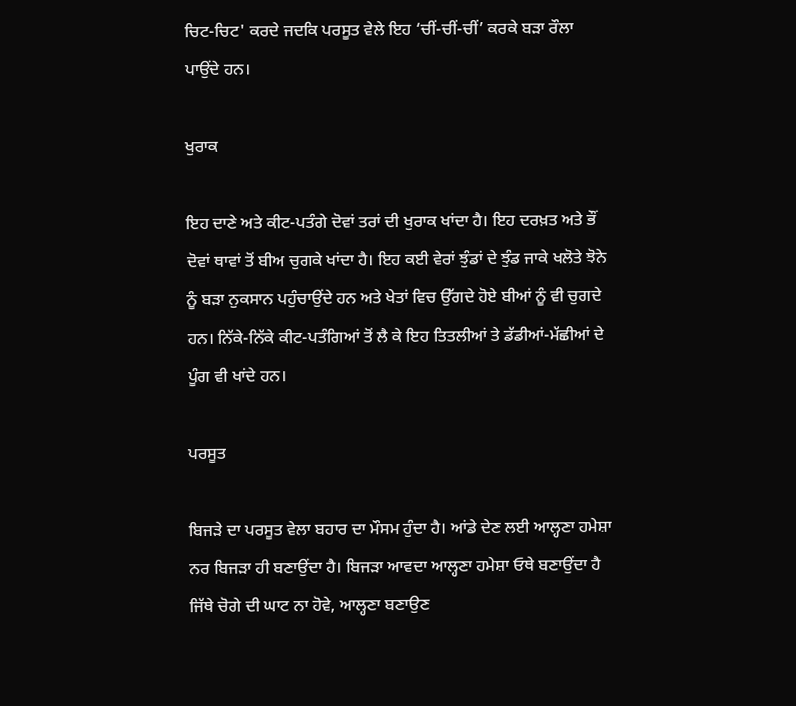ਚਿਟ-ਚਿਟ' ਕਰਦੇ ਜਦਕਿ ਪਰਸੂਤ ਵੇਲੇ ਇਹ ‘ਚੀਂ-ਚੀਂ-ਚੀਂ’ ਕਰਕੇ ਬੜਾ ਰੌਲਾ ਪਾਉਂਦੇ ਹਨ।

ਖੁਰਾਕ

ਇਹ ਦਾਣੇ ਅਤੇ ਕੀਟ-ਪਤੰਗੇ ਦੋਵਾਂ ਤਰਾਂ ਦੀ ਖੁਰਾਕ ਖਾਂਦਾ ਹੈ। ਇਹ ਦਰਖ਼ਤ ਅਤੇ ਭੌਂ ਦੋਵਾਂ ਥਾਵਾਂ ਤੋਂ ਬੀਅ ਚੁਗਕੇ ਖਾਂਦਾ ਹੈ। ਇਹ ਕਈ ਵੇਰਾਂ ਝੁੰਡਾਂ ਦੇ ਝੁੰਡ ਜਾਕੇ ਖਲੋਤੇ ਝੋਨੇ ਨੂੰ ਬੜਾ ਨੁਕਸਾਨ ਪਹੁੰਚਾਉਂਦੇ ਹਨ ਅਤੇ ਖੇਤਾਂ ਵਿਚ ਉੱਗਦੇ ਹੋਏ ਬੀਆਂ ਨੂੰ ਵੀ ਚੁਗਦੇ ਹਨ। ਨਿੱਕੇ-ਨਿੱਕੇ ਕੀਟ-ਪਤੰਗਿਆਂ ਤੋਂ ਲੈ ਕੇ ਇਹ ਤਿਤਲੀਆਂ ਤੇ ਡੱਡੀਆਂ-ਮੱਛੀਆਂ ਦੇ ਪੂੰਗ ਵੀ ਖਾਂਦੇ ਹਨ।

ਪਰਸੂਤ

ਬਿਜੜੇ ਦਾ ਪਰਸੂਤ ਵੇਲਾ ਬਹਾਰ ਦਾ ਮੌਸਮ ਹੁੰਦਾ ਹੈ। ਆਂਡੇ ਦੇਣ ਲਈ ਆਲ੍ਹਣਾ ਹਮੇਸ਼ਾ ਨਰ ਬਿਜੜਾ ਹੀ ਬਣਾਉਂਦਾ ਹੈ। ਬਿਜੜਾ ਆਵਦਾ ਆਲ੍ਹਣਾ ਹਮੇਸ਼ਾ ਓਥੇ ਬਣਾਉਂਦਾ ਹੈ ਜਿੱਥੇ ਚੋਗੇ ਦੀ ਘਾਟ ਨਾ ਹੋਵੇ, ਆਲ੍ਹਣਾ ਬਣਾਉਣ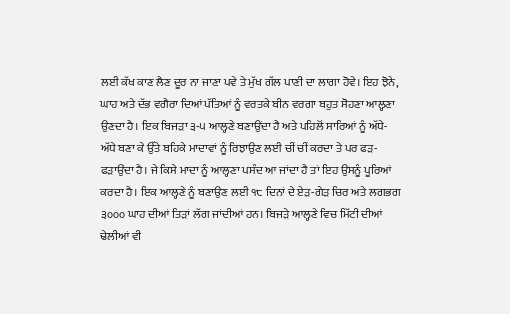ਲਈ ਕੱਖ ਕਾਣ ਲੈਣ ਦੂਰ ਨਾ ਜਾਣਾ ਪਵੇ ਤੇ ਮੁੱਖ ਗੱਲ ਪਾਣੀ ਦਾ ਲਾਗਾ ਹੋਵੇ। ਇਹ ਝੋਨੇ, ਘਾਹ ਅਤੇ ਦੱਭ ਵਗੈਰਾ ਦਿਆਂ ਪੱਤਿਆਂ ਨੂੰ ਵਰਤਕੇ ਬੀਨ ਵਰਗਾ ਬਹੁਤ ਸੋਹਣਾ ਆਲ੍ਹਣਾ ਉਣਦਾ ਹੈ। ਇਕ ਬਿਜੜਾ ੩-੫ ਆਲ੍ਹਣੇ ਬਣਾਉਂਦਾ ਹੈ ਅਤੇ ਪਹਿਲੋਂ ਸਾਰਿਆਂ ਨੂੰ ਅੱਧੇ-ਅੱਧੇ ਬਣਾ ਕੇ ਉੱਤੇ ਬਹਿਕੇ ਮਾਦਾਵਾਂ ਨੂੰ ਰਿਝਾਉਣ ਲਈ ਚੀਂ ਚੀਂ ਕਰਦਾ ਤੇ ਪਰ ਫੜ-ਫੜਾਉਂਦਾ ਹੈ। ਜੇ ਕਿਸੇ ਮਾਦਾ ਨੂੰ ਆਲ੍ਹਣਾ ਪਸੰਦ ਆ ਜਾਂਦਾ ਹੈ ਤਾਂ ਇਹ ਉਸਨੂੰ ਪੂਰਿਆਂ ਕਰਦਾ ਹੈ। ਇਕ ਆਲ੍ਹਣੇ ਨੂੰ ਬਣਾਉਣ ਲਈ ੧੮ ਦਿਨਾਂ ਦੇ ਏੜ-ਗੇੜ ਚਿਰ ਅਤੇ ਲਗਭਗ ੩੦੦੦ ਘਾਹ ਦੀਆਂ ਤਿੜਾਂ ਲੱਗ ਜਾਂਦੀਆਂ ਹਨ। ਬਿਜੜੇ ਆਲ੍ਹਣੇ ਵਿਚ ਮਿੱਟੀ ਦੀਆਂ ਢੇਲੀਆਂ ਵੀ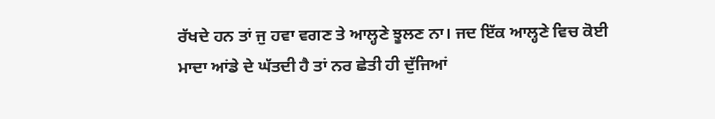ਰੱਖਦੇ ਹਨ ਤਾਂ ਜੁ ਹਵਾ ਵਗਣ ਤੇ ਆਲ੍ਹਣੇ ਝੂਲਣ ਨਾ। ਜਦ ਇੱਕ ਆਲ੍ਹਣੇ ਵਿਚ ਕੋਈ ਮਾਦਾ ਆਂਡੇ ਦੇ ਘੱਤਦੀ ਹੈ ਤਾਂ ਨਰ ਛੇਤੀ ਹੀ ਦੁੱਜਿਆਂ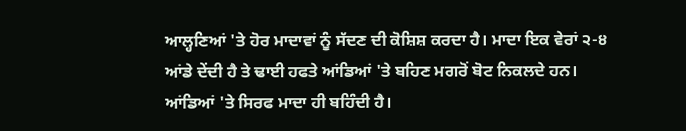ਆਲ੍ਹਣਿਆਂ 'ਤੇ ਹੋਰ ਮਾਦਾਵਾਂ ਨੂੰ ਸੱਦਣ ਦੀ ਕੋਸ਼ਿਸ਼ ਕਰਦਾ ਹੈ। ਮਾਦਾ ਇਕ ਵੇਰਾਂ ੨-੪ ਆਂਡੇ ਦੇਂਦੀ ਹੈ ਤੇ ਢਾਈ ਹਫਤੇ ਆਂਡਿਆਂ 'ਤੇ ਬਹਿਣ ਮਗਰੋਂ ਬੋਟ ਨਿਕਲਦੇ ਹਨ। ਆਂਡਿਆਂ 'ਤੇ ਸਿਰਫ ਮਾਦਾ ਹੀ ਬਹਿੰਦੀ ਹੈ।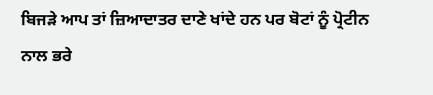ਬਿਜੜੇ ਆਪ ਤਾਂ ਜ਼ਿਆਦਾਤਰ ਦਾਣੇ ਖਾਂਦੇ ਹਨ ਪਰ ਬੋਟਾਂ ਨੂੰ ਪ੍ਰੋਟੀਨ ਨਾਲ ਭਰੇ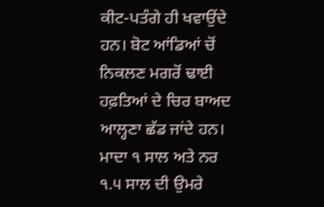ਕੀਟ-ਪਤੰਗੇ ਹੀ ਖਵਾਉਂਦੇ ਹਨ। ਬੋਟ ਆਂਡਿਆਂ ਚੋਂ ਨਿਕਲਣ ਮਗਰੋਂ ਢਾਈ ਹਫ਼ਤਿਆਂ ਦੇ ਚਿਰ ਬਾਅਦ ਆਲ੍ਹਣਾ ਛੱਡ ਜਾਂਦੇ ਹਨ। ਮਾਦਾ ੧ ਸਾਲ ਅਤੇ ਨਰ ੧.੫ ਸਾਲ ਦੀ ਉਮਰੇ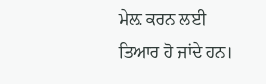ਮੇਲ਼ ਕਰਨ ਲਈ ਤਿਆਰ ਹੋ ਜਾਂਦੇ ਹਨ।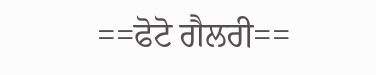==ਫੋਟੋ ਗੈਲਰੀ==